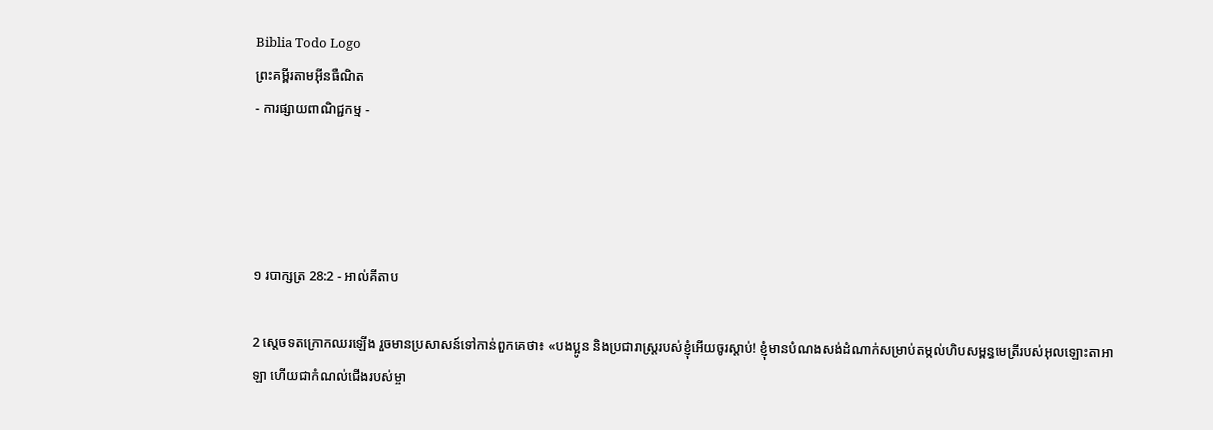Biblia Todo Logo
ព្រះគម្ពីរតាមអ៊ីនធឺណិត
- ការផ្សាយពាណិជ្ជកម្ម -




១ របា‌ក្សត្រ 28:2 - អាល់គីតាប

2 ស្តេចទតក្រោកឈរឡើង រួចមានប្រសាសន៍ទៅកាន់ពួកគេថា៖ «បងប្អូន និងប្រជា‌រាស្ត្ររបស់ខ្ញុំអើយចូរស្តាប់! ខ្ញុំមានបំណងសង់ដំណាក់សម្រាប់តម្កល់ហិបសម្ពន្ធ‌មេត្រីរបស់អុលឡោះ‌តាអាឡា ហើយជាកំណល់ជើងរបស់ម្ចា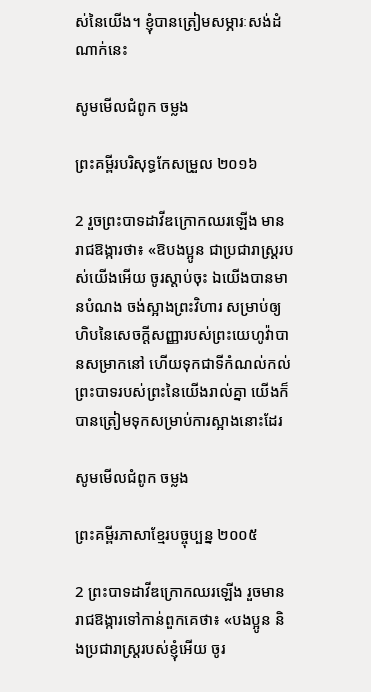ស់នៃយើង។ ខ្ញុំបានត្រៀមសម្ភារៈសង់ដំណាក់នេះ

សូមមើលជំពូក ចម្លង

ព្រះគម្ពីរបរិសុទ្ធកែសម្រួល ២០១៦

2 រួចព្រះបាទដាវីឌក្រោកឈរឡើង មានរាជ‌ឱង្ការថា៖ «ឱបង‌ប្អូន ជាប្រជា‌រាស្ត្ររបស់យើងអើយ ចូរស្តាប់ចុះ ឯយើងបានមានបំណង ចង់ស្អាងព្រះ‌វិហារ សម្រាប់ឲ្យហិបនៃសេចក្ដីសញ្ញារបស់ព្រះ‌យេហូវ៉ាបានសម្រាកនៅ ហើយទុកជាទីកំណល់កល់ព្រះបាទរបស់ព្រះនៃយើងរាល់គ្នា យើងក៏បានត្រៀមទុកសម្រាប់ការស្អាងនោះដែរ

សូមមើលជំពូក ចម្លង

ព្រះគម្ពីរភាសាខ្មែរបច្ចុប្បន្ន ២០០៥

2 ព្រះ‌បាទដាវីឌក្រោកឈរឡើង រួចមានរាជ‌ឱង្ការទៅកាន់ពួកគេថា៖ «បងប្អូន និងប្រជា‌រាស្ត្ររបស់ខ្ញុំអើយ ចូរ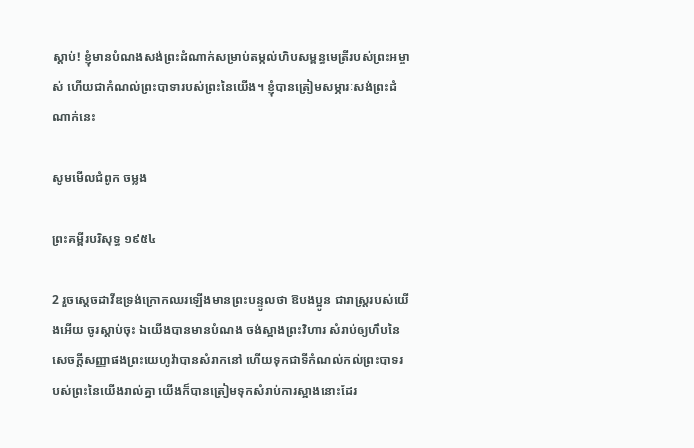ស្ដាប់! ខ្ញុំមានបំណងសង់ព្រះ‌ដំណាក់សម្រាប់តម្កល់ហិបសម្ពន្ធ‌មេត្រីរបស់ព្រះ‌អម្ចាស់ ហើយជាកំណល់ព្រះ‌បាទារបស់ព្រះនៃយើង។ ខ្ញុំបានត្រៀមសម្ភារៈសង់ព្រះ‌ដំណាក់នេះ

សូមមើលជំពូក ចម្លង

ព្រះគម្ពីរបរិសុទ្ធ ១៩៥៤

2 រួចស្តេចដាវីឌទ្រង់ក្រោកឈរឡើងមានព្រះ‌បន្ទូលថា ឱបងប្អូន ជារាស្ត្ររបស់យើងអើយ ចូរស្តាប់ចុះ ឯយើងបានមានបំណង ចង់ស្អាងព្រះ‌វិហារ សំរាប់ឲ្យហឹបនៃសេចក្ដីសញ្ញាផងព្រះ‌យេហូវ៉ាបានសំរាកនៅ ហើយទុកជាទីកំណល់កល់ព្រះបាទរបស់ព្រះនៃយើងរាល់គ្នា យើងក៏បានត្រៀមទុកសំរាប់ការស្អាងនោះដែរ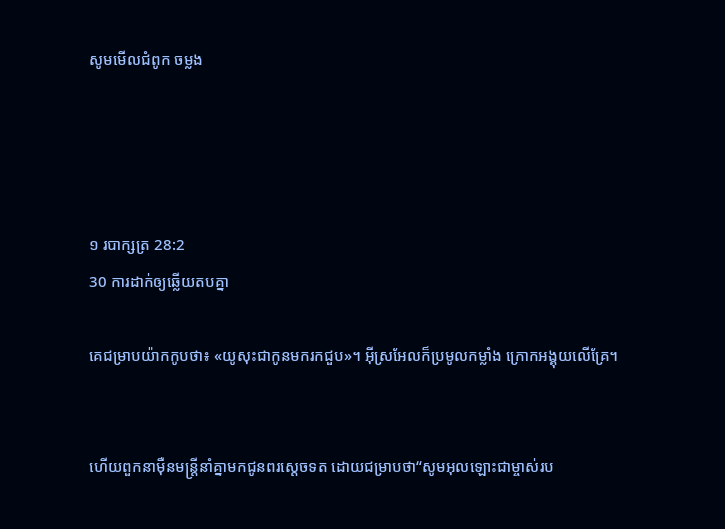សូមមើលជំពូក ចម្លង




១ របា‌ក្សត្រ 28:2
30 ការដាក់ឲ្យឆ្លើយតបគ្នា

គេជម្រាបយ៉ាកកូបថា៖ «យូសុះជាកូនមករកជួប»។ អ៊ីស្រ‌អែលក៏ប្រមូលកម្លាំង ក្រោកអង្គុយលើគ្រែ។


ហើយពួកនាម៉ឺនមន្ត្រីនាំគ្នាមកជូនពរស្តេចទត ដោយជម្រាបថា“សូមអុលឡោះជាម្ចាស់រប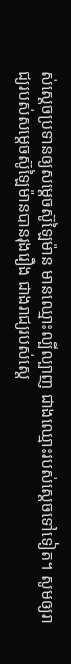ស់ស្តេចប្រទានឲ្យសម្តេចស៊ូ‌ឡៃម៉ាន មានឈ្មោះល្បី‌ល្បាញ ជាងឈ្មោះរបស់ស្តេចទៅទៀត។ សូមឲ្យរាជ្យរបស់សម្តេចស៊ូ‌ឡៃម៉ានបានរុងរឿង ជាងរាជ្យរបស់ស្តេ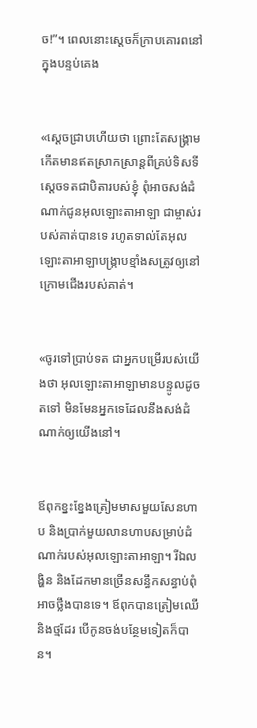ច!”។ ពេលនោះស្តេចក៏ក្រាបគោរពនៅក្នុងបន្ទប់គេង


«ស្តេចជ្រាបហើយថា ព្រោះតែសង្គ្រាមកើតមានឥតស្រាក‌ស្រាន្តពីគ្រប់ទិស‌ទី ស្តេចទតជាបិតារបស់ខ្ញុំ ពុំអាចសង់ដំណាក់ជូនអុលឡោះ‌តាអាឡា ជាម្ចាស់របស់គាត់បានទេ រហូតទាល់តែអុលឡោះ‌តាអាឡាបង្ក្រាបខ្មាំងសត្រូវឲ្យនៅក្រោមជើងរបស់គាត់។


«ចូរទៅប្រាប់ទត ជាអ្នកបម្រើរបស់យើងថា អុលឡោះ‌តាអាឡាមានបន្ទូលដូចតទៅ មិនមែនអ្នកទេដែលនឹងសង់ដំណាក់ឲ្យយើងនៅ។


ឪពុកខ្នះ‌ខ្នែងត្រៀមមាសមួយសែនហាប និងប្រាក់មួយលានហាបសម្រាប់ដំណាក់របស់អុលឡោះ‌តាអាឡា។ រីឯលង្ហិន និងដែកមានច្រើនសន្ធឹកសន្ធាប់ពុំអាចថ្លឹងបានទេ។ ឪពុកបានត្រៀមឈើ និងថ្មដែរ បើកូនចង់បន្ថែមទៀតក៏បាន។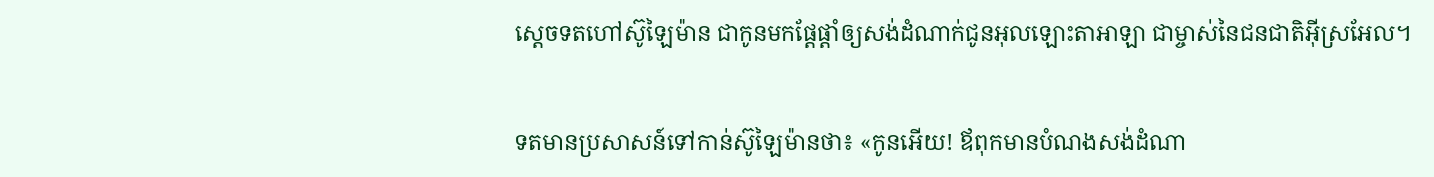ស្តេចទតហៅស៊ូឡៃ‌ម៉ាន ជាកូនមកផ្តែ‌ផ្តាំឲ្យសង់ដំណាក់ជូនអុលឡោះ‌តាអាឡា ជាម្ចាស់នៃជន‌ជាតិអ៊ីស្រ‌អែល។


ទតមានប្រសាសន៍ទៅកាន់ស៊ូឡៃ‌ម៉ានថា៖ «កូនអើយ! ឪពុកមានបំណងសង់ដំណា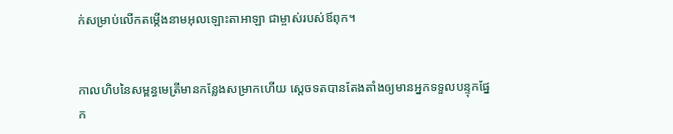ក់សម្រាប់លើកតម្កើងនាមអុលឡោះ‌តាអាឡា ជាម្ចាស់របស់ឪពុក។


កាលហិបនៃសម្ពន្ធ‌មេត្រីមានកន្លែងសម្រាកហើយ ស្តេចទតបានតែង‌តាំងឲ្យមានអ្នកទទួលបន្ទុកផ្នែក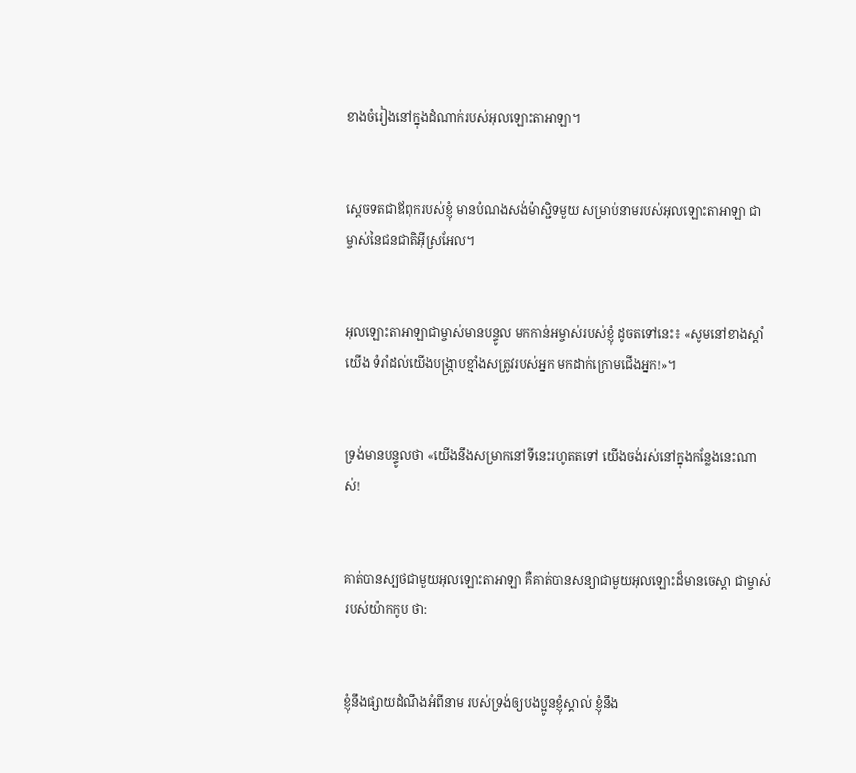ខាងចំរៀងនៅក្នុងដំណាក់របស់អុលឡោះ‌តាអាឡា។


ស្តេចទតជាឪពុករបស់ខ្ញុំ មានបំណងសង់ម៉ាស្ជិទមួយ សម្រាប់នាមរបស់អុលឡោះ‌តាអាឡា ជាម្ចាស់នៃជន‌ជាតិអ៊ីស្រ‌អែល។


អុលឡោះ‌តាអាឡាជាម្ចាស់មានបន្ទូល មកកាន់អម្ចាស់របស់ខ្ញុំ ដូចតទៅនេះ៖ «សូមនៅខាងស្ដាំយើង ទំរាំដល់យើងបង្ក្រាបខ្មាំងសត្រូវរបស់អ្នក មកដាក់ក្រោមជើងអ្នក!»។


ទ្រង់មានបន្ទូលថា «យើងនឹងសម្រាកនៅទីនេះរហូតតទៅ យើងចង់រស់នៅក្នុងកន្លែងនេះណាស់!


គាត់បានស្បថជាមួយអុលឡោះ‌តាអាឡា គឺគាត់បានសន្យាជាមួយអុលឡោះដ៏មានចេស្ដា ជាម្ចាស់របស់យ៉ាកកូប ថា:


ខ្ញុំនឹងផ្សាយដំណឹងអំពីនាម របស់ទ្រង់ឲ្យបងប្អូនខ្ញុំស្គាល់ ខ្ញុំនឹង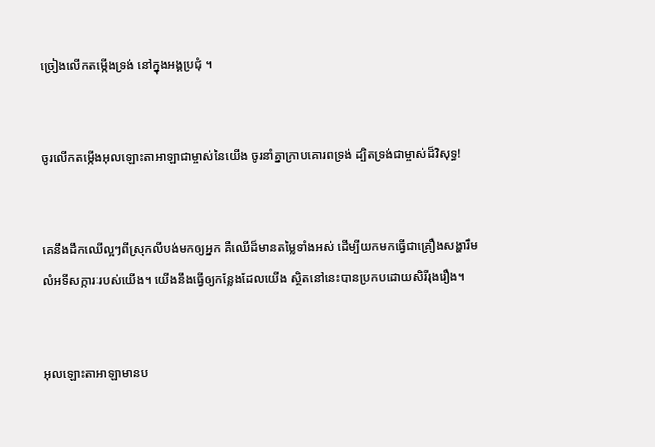ច្រៀងលើកតម្កើងទ្រង់ នៅក្នុងអង្គប្រជុំ ។


ចូរលើកតម្កើងអុលឡោះ‌តាអាឡាជាម្ចាស់នៃយើង ចូរនាំគ្នាក្រាបគោរពទ្រង់ ដ្បិតទ្រង់ជាម្ចាស់ដ៏‌វិសុទ្ធ!


គេនឹងដឹកឈើល្អៗពីស្រុកលីបង់មកឲ្យអ្នក គឺឈើដ៏មានតម្លៃទាំងអស់ ដើម្បីយកមកធ្វើជាគ្រឿងសង្ហារឹម លំអទី‌សក្ការៈរបស់យើង។ យើងនឹងធ្វើឲ្យកន្លែងដែលយើង ស្ថិតនៅនេះបានប្រកបដោយសិរី‌រុង‌រឿង។


អុលឡោះ‌តាអាឡាមានប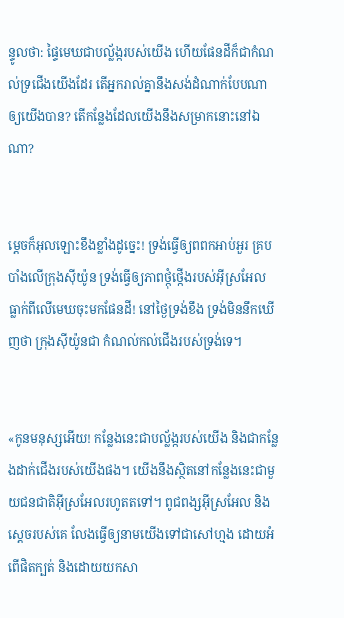ន្ទូលថា: ផ្ទៃមេឃជាបល្ល័ង្ករបស់យើង ហើយផែនដីក៏ជាកំណល់ទ្រជើងយើងដែរ តើអ្នករាល់គ្នានឹងសង់ដំណាក់បែបណា ឲ្យយើងបាន? តើកន្លែងដែលយើងនឹងសម្រាកនោះនៅឯណា?


ម្ដេចក៏អុលឡោះខឹងខ្លាំងដូច្នេះ! ទ្រង់ធ្វើឲ្យពពកអាប់‌អួរ គ្របបាំងលើក្រុងស៊ីយ៉ូន ទ្រង់ធ្វើឲ្យភាពថ្កុំ‌ថ្កើងរបស់អ៊ីស្រ‌អែល ធ្លាក់ពីលើមេឃចុះមកផែនដី! នៅថ្ងៃទ្រង់ខឹង ទ្រង់មិននឹកឃើញថា ក្រុងស៊ីយ៉ូនជា កំណល់កល់ជើងរបស់ទ្រង់ទេ។


«កូនមនុស្សអើយ! កន្លែងនេះជាបល្ល័ង្ករបស់យើង និងជាកន្លែងដាក់ជើងរបស់យើងផង។ យើងនឹងស្ថិតនៅកន្លែងនេះជាមួយជន‌ជាតិអ៊ីស្រ‌អែលរហូតតទៅ។ ពូជ‌ពង្សអ៊ីស្រ‌អែល និងស្ដេចរបស់គេ លែងធ្វើឲ្យនាមយើងទៅជាសៅ‌ហ្មង ដោយអំពើផិតក្បត់ និងដោយយកសា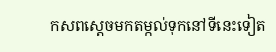ក‌សពស្ដេចមកតម្កល់ទុកនៅទីនេះទៀត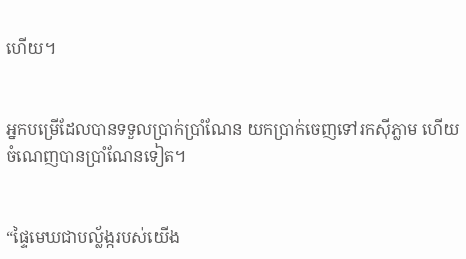ហើយ។


អ្នកបម្រើដែលបានទទួលប្រាក់ប្រាំណែន យកប្រាក់ចេញទៅរកស៊ីភ្លាម ហើយចំណេញបានប្រាំណែនទៀត។


“ផ្ទៃមេឃជាបល្ល័ង្ករបស់យើង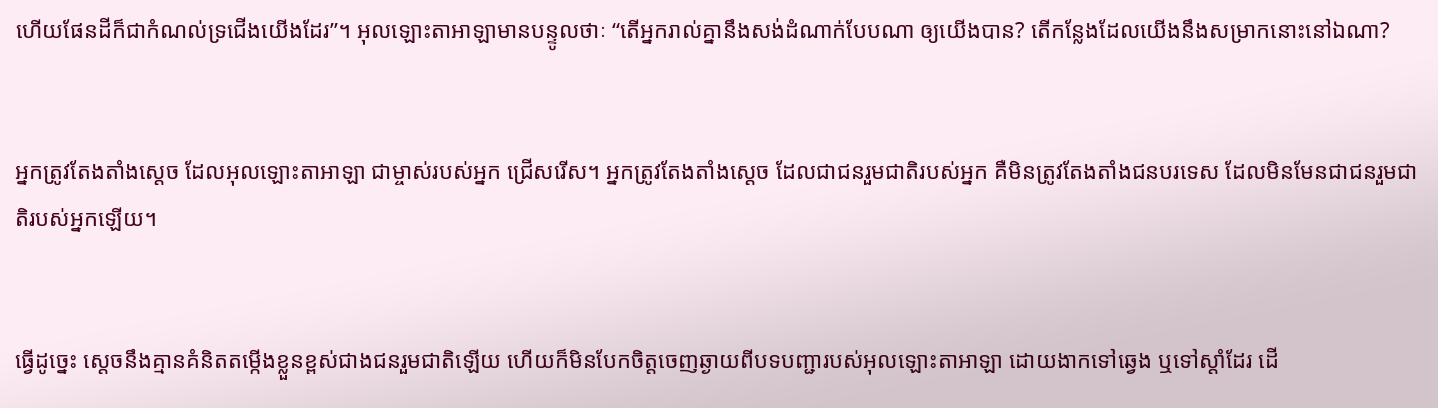ហើយផែនដីក៏ជាកំណល់ទ្រជើងយើងដែរ”។ អុលឡោះ‌តាអាឡាមានបន្ទូលថាៈ “តើអ្នករាល់គ្នានឹងសង់ដំណាក់បែបណា ឲ្យយើងបាន? តើកន្លែងដែលយើងនឹងសម្រាកនោះនៅឯណា?


អ្នកត្រូវតែងតាំងស្តេច ដែលអុលឡោះ‌តាអាឡា ជាម្ចាស់របស់អ្នក ជ្រើសរើស។ អ្នកត្រូវតែងតាំងស្តេច ដែលជាជនរួមជាតិរបស់អ្នក គឺមិនត្រូវតែងតាំងជនបរទេស ដែលមិនមែនជាជនរួមជាតិរបស់អ្នកឡើយ។


ធ្វើដូច្នេះ ស្តេចនឹងគ្មានគំនិតតម្កើងខ្លួនខ្ពស់ជាងជនរួមជាតិឡើយ ហើយក៏មិនបែកចិត្តចេញឆ្ងាយពីបទបញ្ជារបស់អុលឡោះ‌តាអាឡា ដោយងាកទៅឆ្វេង ឬទៅស្តាំដែរ ដើ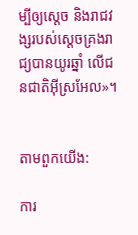ម្បីឲ្យស្តេច និងរាជវង្សរបស់ស្តេចគ្រងរាជ្យបានយូរឆ្នាំ លើជន‌ជាតិអ៊ីស្រ‌អែល»។


តាមពួកយើង:

ការ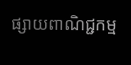ផ្សាយពាណិជ្ជកម្ម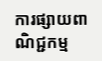ការផ្សាយពាណិជ្ជកម្ម